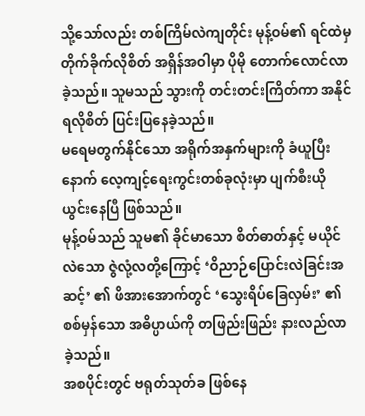သို့သော်လည်း တစ်ကြိမ်လဲကျတိုင်း မုန့်ဝမ်၏ ရင်ထဲမှ တိုက်ခိုက်လိုစိတ် အရှိန်အဝါမှာ ပိုမို တောက်လောင်လာခဲ့သည်။ သူမသည် သွားကို တင်းတင်းကြိတ်ကာ အနိုင်ရလိုစိတ် ပြင်းပြနေခဲ့သည်။
မရေမတွက်နိုင်သော အရိုက်အနှက်များကို ခံယူပြီးနောက် လေ့ကျင့်ရေးကွင်းတစ်ခုလုံးမှာ ပျက်စီးယိုယွင်းနေပြီ ဖြစ်သည်။
မုန့်ဝမ်သည် သူမ၏ ခိုင်မာသော စိတ်ဓာတ်နှင့် မယိုင်လဲသော ဇွဲလုံ့လတို့ကြောင့် ‘ဝိညာဉ်ပြောင်းလဲခြင်းအဆင့်’ ၏ ဖိအားအောက်တွင် ‘သွေးရိပ်ခြေလှမ်း’ ၏ စစ်မှန်သော အဓိပ္ပာယ်ကို တဖြည်းဖြည်း နားလည်လာခဲ့သည်။
အစပိုင်းတွင် ဗရုတ်သုတ်ခ ဖြစ်နေ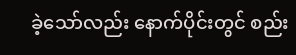ခဲ့သော်လည်း နောက်ပိုင်းတွင် စည်း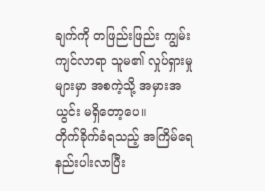ချက်ကို တဖြည်းဖြည်း ကျွမ်းကျင်လာရာ သူမ၏ လှုပ်ရှားမှုများမှာ အစကဲ့သို့ အမှားအယွင်း မရှိတော့ပေ။
တိုက်ခိုက်ခံရသည့် အကြိမ်ရေ နည်းပါးလာပြီး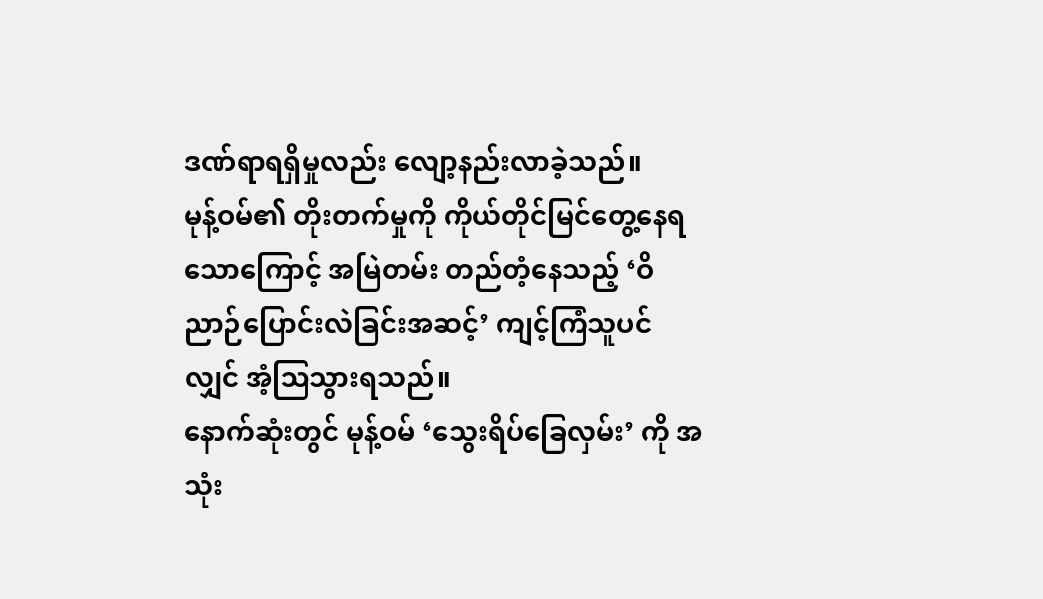ဒဏ်ရာရရှိမှုလည်း လျော့နည်းလာခဲ့သည်။
မုန့်ဝမ်၏ တိုးတက်မှုကို ကိုယ်တိုင်မြင်တွေ့နေရသောကြောင့် အမြဲတမ်း တည်တံ့နေသည့် ‘ဝိညာဉ်ပြောင်းလဲခြင်းအဆင့်’ ကျင့်ကြံသူပင်လျှင် အံ့ဩသွားရသည်။
နောက်ဆုံးတွင် မုန့်ဝမ် ‘သွေးရိပ်ခြေလှမ်း’ ကို အသုံး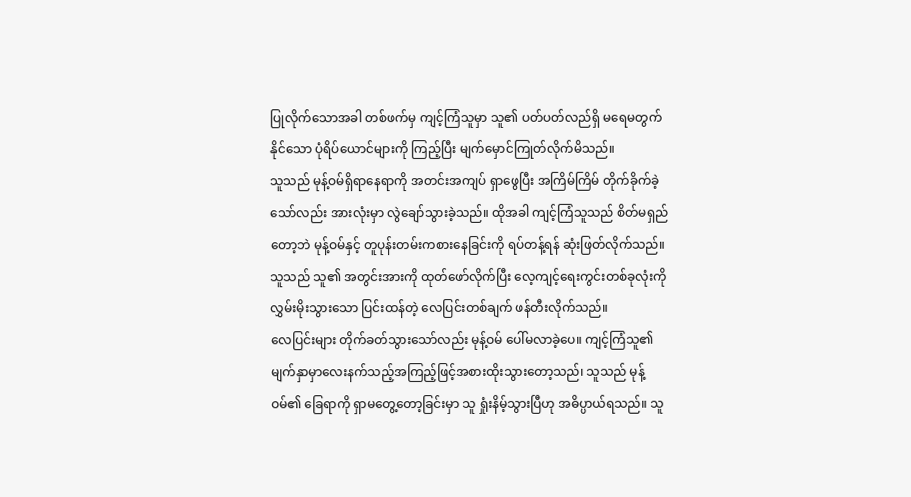ပြုလိုက်သောအခါ တစ်ဖက်မှ ကျင့်ကြံသူမှာ သူ၏ ပတ်ပတ်လည်ရှိ မရေမတွက်နိုင်သော ပုံရိပ်ယောင်များကို ကြည့်ပြီး မျက်မှောင်ကြုတ်လိုက်မိသည်။
သူသည် မုန့်ဝမ်ရှိရာနေရာကို အတင်းအကျပ် ရှာဖွေပြီး အကြိမ်ကြိမ် တိုက်ခိုက်ခဲ့သော်လည်း အားလုံးမှာ လွဲချော်သွားခဲ့သည်။ ထိုအခါ ကျင့်ကြံသူသည် စိတ်မရှည်တော့ဘဲ မုန့်ဝမ်နှင့် တူပုန်းတမ်းကစားနေခြင်းကို ရပ်တန့်ရန် ဆုံးဖြတ်လိုက်သည်။
သူသည် သူ၏ အတွင်းအားကို ထုတ်ဖော်လိုက်ပြီး လေ့ကျင့်ရေးကွင်းတစ်ခုလုံးကို လွှမ်းမိုးသွားသော ပြင်းထန်တဲ့ လေပြင်းတစ်ချက် ဖန်တီးလိုက်သည်။
လေပြင်းများ တိုက်ခတ်သွားသော်လည်း မုန့်ဝမ် ပေါ်မလာခဲ့ပေ။ ကျင့်ကြံသူ၏ မျက်နှာမှာလေးနက်သည့်အကြည့်ဖြင့်အစားထိုးသွားတော့သည်၊ သူသည် မုန့်ဝမ်၏ ခြေရာကို ရှာမတွေ့တော့ခြင်းမှာ သူ ရှုံးနိမ့်သွားပြီဟု အဓိပ္ပာယ်ရသည်။ သူ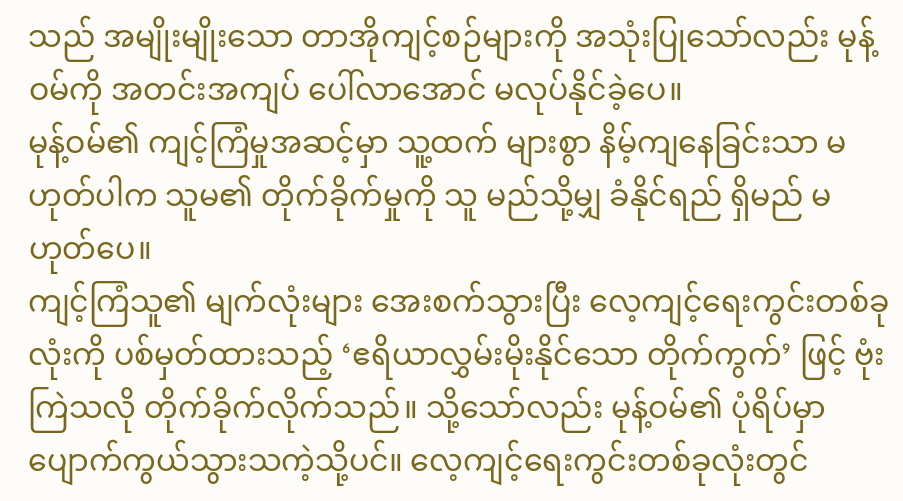သည် အမျိုးမျိုးသော တာအိုကျင့်စဉ်များကို အသုံးပြုသော်လည်း မုန့်ဝမ်ကို အတင်းအကျပ် ပေါ်လာအောင် မလုပ်နိုင်ခဲ့ပေ။
မုန့်ဝမ်၏ ကျင့်ကြံမှုအဆင့်မှာ သူ့ထက် များစွာ နိမ့်ကျနေခြင်းသာ မဟုတ်ပါက သူမ၏ တိုက်ခိုက်မှုကို သူ မည်သို့မျှ ခံနိုင်ရည် ရှိမည် မဟုတ်ပေ။
ကျင့်ကြံသူ၏ မျက်လုံးများ အေးစက်သွားပြီး လေ့ကျင့်ရေးကွင်းတစ်ခုလုံးကို ပစ်မှတ်ထားသည့် ‘ဧရိယာလွှမ်းမိုးနိုင်သော တိုက်ကွက်’ ဖြင့် ဗုံးကြဲသလို တိုက်ခိုက်လိုက်သည်။ သို့သော်လည်း မုန့်ဝမ်၏ ပုံရိပ်မှာ ပျောက်ကွယ်သွားသကဲ့သို့ပင်။ လေ့ကျင့်ရေးကွင်းတစ်ခုလုံးတွင်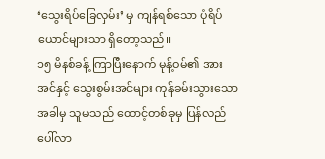‘သွေးရိပ်ခြေလှမ်း’ မှ ကျန်ရစ်သော ပုံရိပ်ယောင်များသာ ရှိတော့သည်။
၁၅ မိနစ်ခန့် ကြာပြီးနောက် မုန့်ဝမ်၏ အားအင်နှင့် သွေးစွမ်းအင်များ ကုန်ခမ်းသွားသောအခါမှ သူမသည် ထောင့်တစ်ခုမှ ပြန်လည် ပေါ်လာ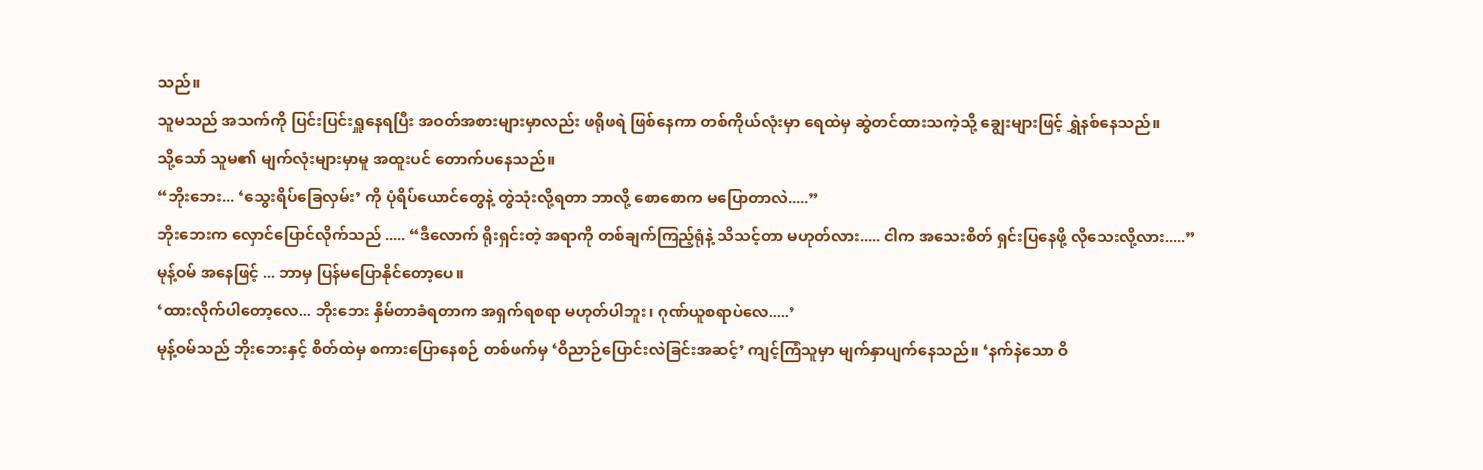သည်။
သူမသည် အသက်ကို ပြင်းပြင်းရှူနေရပြီး အဝတ်အစားများမှာလည်း ဖရိုဖရဲ ဖြစ်နေကာ တစ်ကိုယ်လုံးမှာ ရေထဲမှ ဆွဲတင်ထားသကဲ့သို့ ချွေးများဖြင့် ရွှဲနစ်နေသည်။
သို့သော် သူမ၏ မျက်လုံးများမှာမူ အထူးပင် တောက်ပနေသည်။
“ဘိုးဘေး... ‘သွေးရိပ်ခြေလှမ်း’ ကို ပုံရိပ်ယောင်တွေနဲ့ တွဲသုံးလို့ရတာ ဘာလို့ စောစောက မပြောတာလဲ.....”
ဘိုးဘေးက လှောင်ပြောင်လိုက်သည် ..... “ဒီလောက် ရိုးရှင်းတဲ့ အရာကို တစ်ချက်ကြည့်ရုံနဲ့ သိသင့်တာ မဟုတ်လား..... ငါက အသေးစိတ် ရှင်းပြနေဖို့ လိုသေးလို့လား.....”
မုန့်ဝမ် အနေဖြင့် ... ဘာမှ ပြန်မပြောနိုင်တော့ပေ။
‘ထားလိုက်ပါတော့လေ... ဘိုးဘေး နှိမ်တာခံရတာက အရှက်ရစရာ မဟုတ်ပါဘူး၊ ဂုဏ်ယူစရာပဲလေ.....’
မုန့်ဝမ်သည် ဘိုးဘေးနှင့် စိတ်ထဲမှ စကားပြောနေစဉ် တစ်ဖက်မှ ‘ဝိညာဉ်ပြောင်းလဲခြင်းအဆင့်’ ကျင့်ကြံသူမှာ မျက်နှာပျက်နေသည်။ ‘နက်နဲသော ဝိ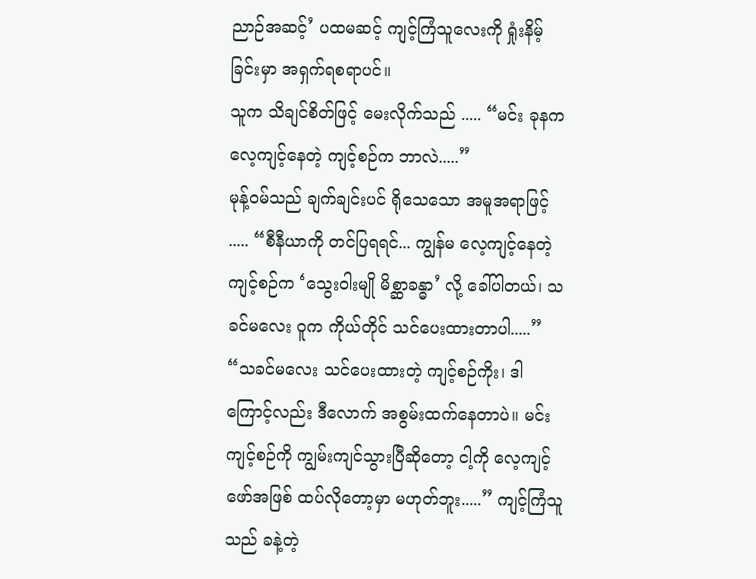ညာဉ်အဆင့်’ ပထမဆင့် ကျင့်ကြံသူလေးကို ရှုံးနိမ့်ခြင်းမှာ အရှက်ရစရာပင်။
သူက သိချင်စိတ်ဖြင့် မေးလိုက်သည် ..... “မင်း ခုနက လေ့ကျင့်နေတဲ့ ကျင့်စဉ်က ဘာလဲ.....”
မုန့်ဝမ်သည် ချက်ချင်းပင် ရိုသေသော အမူအရာဖြင့် ..... “စီနီယာကို တင်ပြရရင်... ကျွန်မ လေ့ကျင့်နေတဲ့ ကျင့်စဉ်က ‘သွေးဝါးမျို မိစ္ဆာခန္ဓာ’ လို့ ခေါ်ပါတယ်၊ သခင်မလေး ဝူက ကိုယ်တိုင် သင်ပေးထားတာပါ.....”
“သခင်မလေး သင်ပေးထားတဲ့ ကျင့်စဉ်ကိုး၊ ဒါကြောင့်လည်း ဒီလောက် အစွမ်းထက်နေတာပဲ။ မင်း ကျင့်စဉ်ကို ကျွမ်းကျင်သွားပြီဆိုတော့ ငါ့ကို လေ့ကျင့်ဖော်အဖြစ် ထပ်လိုတော့မှာ မဟုတ်ဘူး.....” ကျင့်ကြံသူသည် ခနဲ့တဲ့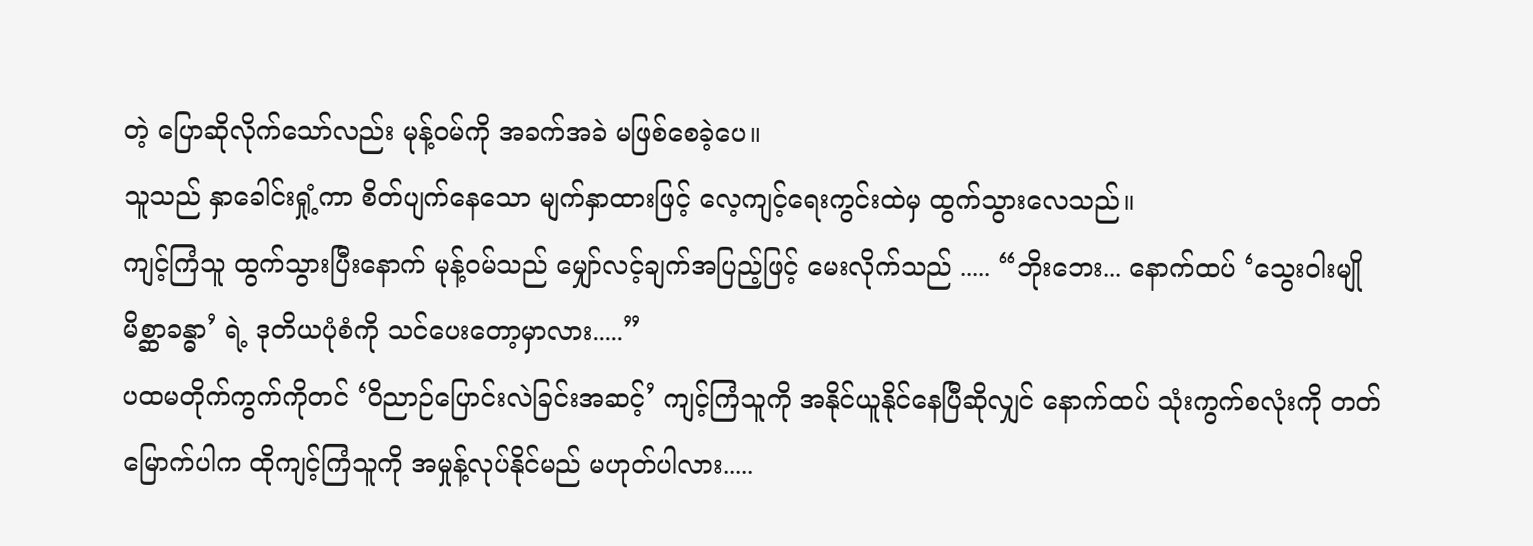တဲ့ ပြောဆိုလိုက်သော်လည်း မုန့်ဝမ်ကို အခက်အခဲ မဖြစ်စေခဲ့ပေ။
သူသည် နှာခေါင်းရှုံ့ကာ စိတ်ပျက်နေသော မျက်နှာထားဖြင့် လေ့ကျင့်ရေးကွင်းထဲမှ ထွက်သွားလေသည်။
ကျင့်ကြံသူ ထွက်သွားပြီးနောက် မုန့်ဝမ်သည် မျှော်လင့်ချက်အပြည့်ဖြင့် မေးလိုက်သည် ..... “ဘိုးဘေး... နောက်ထပ် ‘သွေးဝါးမျို မိစ္ဆာခန္ဓာ’ ရဲ့ ဒုတိယပုံစံကို သင်ပေးတော့မှာလား.....”
ပထမတိုက်ကွက်ကိုတင် ‘ဝိညာဉ်ပြောင်းလဲခြင်းအဆင့်’ ကျင့်ကြံသူကို အနိုင်ယူနိုင်နေပြီဆိုလျှင် နောက်ထပ် သုံးကွက်စလုံးကို တတ်မြောက်ပါက ထိုကျင့်ကြံသူကို အမှုန့်လုပ်နိုင်မည် မဟုတ်ပါလား.....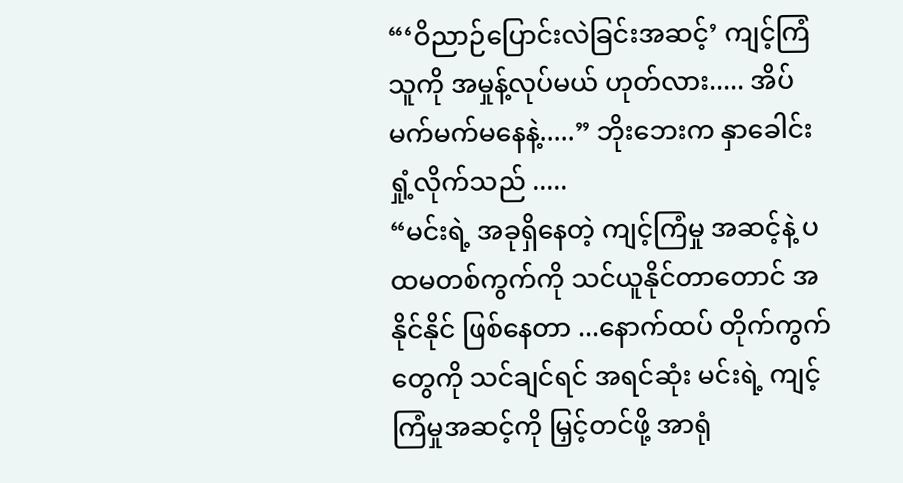“‘ဝိညာဉ်ပြောင်းလဲခြင်းအဆင့်’ ကျင့်ကြံသူကို အမှုန့်လုပ်မယ် ဟုတ်လား..... အိပ်မက်မက်မနေနဲ့.....” ဘိုးဘေးက နှာခေါင်းရှုံ့လိုက်သည် .....
“မင်းရဲ့ အခုရှိနေတဲ့ ကျင့်ကြံမှု အဆင့်နဲ့ ပထမတစ်ကွက်ကို သင်ယူနိုင်တာတောင် အနိုင်နိုင် ဖြစ်နေတာ ...နောက်ထပ် တိုက်ကွက်တွေကို သင်ချင်ရင် အရင်ဆုံး မင်းရဲ့ ကျင့်ကြံမှုအဆင့်ကို မြှင့်တင်ဖို့ အာရုံ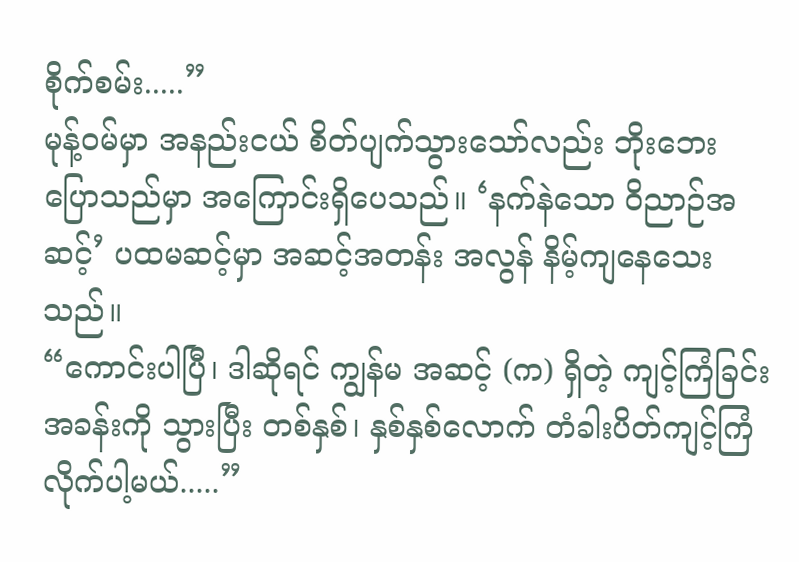စိုက်စမ်း.....”
မုန့်ဝမ်မှာ အနည်းငယ် စိတ်ပျက်သွားသော်လည်း ဘိုးဘေး ပြောသည်မှာ အကြောင်းရှိပေသည်။ ‘နက်နဲသော ဝိညာဉ်အဆင့်’ ပထမဆင့်မှာ အဆင့်အတန်း အလွန် နိမ့်ကျနေသေးသည်။
“ကောင်းပါပြီ၊ ဒါဆိုရင် ကျွန်မ အဆင့် (က) ရှိတဲ့ ကျင့်ကြံခြင်းအခန်းကို သွားပြီး တစ်နှစ်၊ နှစ်နှစ်လောက် တံခါးပိတ်ကျင့်ကြံလိုက်ပါ့မယ်.....”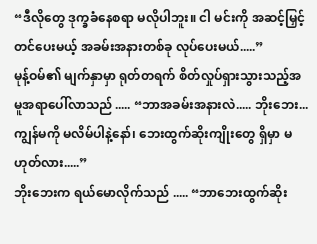“ဒီလိုတွေ ဒုက္ခခံနေစရာ မလိုပါဘူး။ ငါ မင်းကို အဆင့်မြှင့်တင်ပေးမယ့် အခမ်းအနားတစ်ခု လုပ်ပေးမယ်.....”
မုန့်ဝမ်၏ မျက်နှာမှာ ရုတ်တရက် စိတ်လှုပ်ရှားသွားသည့်အမူအရာပေါ်လာသည် ..... “ဘာအခမ်းအနားလဲ..... ဘိုးဘေး... ကျွန်မကို မလိမ်ပါနဲ့နော်၊ ဘေးထွက်ဆိုးကျိုးတွေ ရှိမှာ မဟုတ်လား.....”
ဘိုးဘေးက ရယ်မောလိုက်သည် ..... “ဘာဘေးထွက်ဆိုး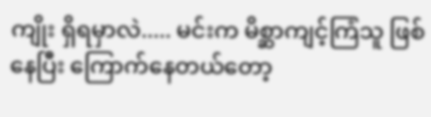ကျိုး ရှိရမှာလဲ..... မင်းက မိစ္ဆာကျင့်ကြံသူ ဖြစ်နေပြီး ကြောက်နေတယ်တော့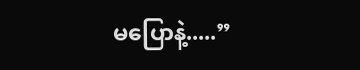မပြောနဲ့.....”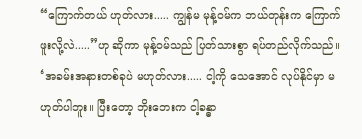“ကြောက်တယ် ဟုတ်လား..... ကျွန်မ မုန့်ဝမ်က ဘယ်တုန်းက ကြောက်ဖူးလို့လဲ.....”ဟု ဆိုကာ မုန့်ဝမ်သည် ပြတ်သားစွာ ရပ်တည်လိုက်သည်။
‘အခမ်းအနားတစ်ခုပဲ မဟုတ်လား..... ငါ့ကို သေအောင် လုပ်နိုင်မှာ မဟုတ်ပါဘူး။ ပြီးတော့ ဘိုးဘေးက ငါ့ခန္ဓာ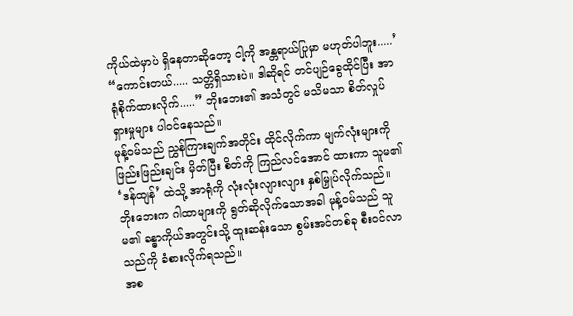ကိုယ်ထဲမှာပဲ ရှိနေတာဆိုတော့ ငါ့ကို အန္တရာယ်ပြုမှာ မဟုတ်ပါဘူး.....’
“ကောင်းတယ်..... သတ္တိရှိသားပဲ။ ဒါဆိုရင် တင်ပျဉ်ခွေထိုင်ပြီး အာရုံစိုက်ထားလိုက်.....” ဘိုးဘေး၏ အသံတွင် မသိမသာ စိတ်လှုပ်ရှားမှုများ ပါဝင်နေသည်။
မုန့်ဝမ်သည် ညွှန်ကြားချက်အတိုင်း ထိုင်လိုက်ကာ မျက်လုံးများကို ဖြည်းဖြည်းချင်း မှိတ်ပြီး စိတ်ကို ကြည်လင်အောင် ထားကာ သူမ၏ ‘ဒန်ထျန်’ ထဲသို့ အာရုံကို လုံးလုံးလျားလျား နှစ်မြှုပ်လိုက်သည်။
ဘိုးဘေးက ဂါထာများကို ရွတ်ဆိုလိုက်သောအခါ မုန့်ဝမ်သည် သူမ၏ ခန္ဓာကိုယ်အတွင်းသို့ ထူးဆန်းသော စွမ်းအင်တစ်ခု စီးဝင်လာသည်ကို ခံစားလိုက်ရသည်။
အစ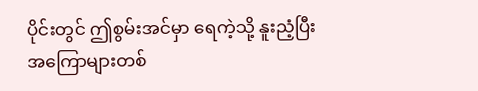ပိုင်းတွင် ဤစွမ်းအင်မှာ ရေကဲ့သို့ နူးညံ့ပြီး အကြောများတစ်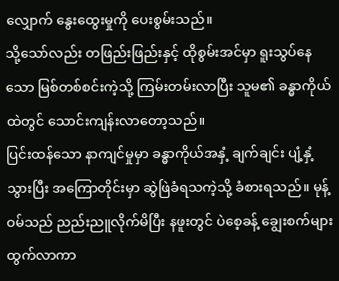လျှောက် နွေးထွေးမှုကို ပေးစွမ်းသည်။
သို့သော်လည်း တဖြည်းဖြည်းနှင့် ထိုစွမ်းအင်မှာ ရူးသွပ်နေသော မြစ်တစ်စင်းကဲ့သို့ ကြမ်းတမ်းလာပြီး သူမ၏ ခန္ဓာကိုယ်ထဲတွင် သောင်းကျန်းလာတော့သည်။
ပြင်းထန်သော နာကျင်မှုမှာ ခန္ဓာကိုယ်အနှံ့ ချက်ချင်း ပျံ့နှံ့သွားပြီး အကြောတိုင်းမှာ ဆွဲဖြဲခံရသကဲ့သို့ ခံစားရသည်။ မုန့်ဝမ်သည် ညည်းညူလိုက်မိပြီး နဖူးတွင် ပဲစေ့ခန့် ချွေးစက်များ ထွက်လာကာ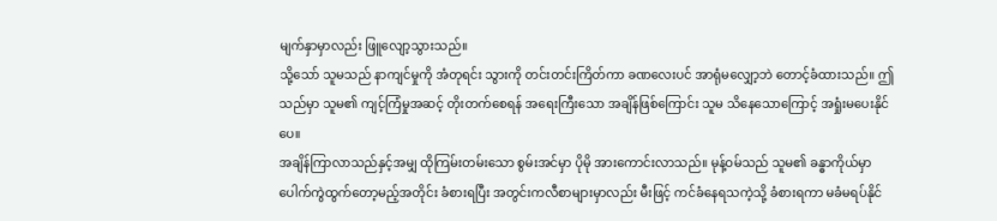မျက်နှာမှာလည်း ဖြူလျော့သွားသည်။
သို့သော် သူမသည် နာကျင်မှုကို အံတုရင်း သွားကို တင်းတင်းကြိတ်ကာ ခဏလေးပင် အာရုံမလျှော့ဘဲ တောင့်ခံထားသည်။ ဤသည်မှာ သူမ၏ ကျင့်ကြံမှုအဆင့် တိုးတက်စေရန် အရေးကြီးသော အချိန်ဖြစ်ကြောင်း သူမ သိနေသောကြောင့် အရှုံးမပေးနိုင်ပေ။
အချိန်ကြာလာသည်နှင့်အမျှ ထိုကြမ်းတမ်းသော စွမ်းအင်မှာ ပိုမို အားကောင်းလာသည်။ မုန့်ဝမ်သည် သူမ၏ ခန္ဓာကိုယ်မှာ ပေါက်ကွဲထွက်တော့မည့်အတိုင်း ခံစားရပြီး အတွင်းကလီစာများမှာလည်း မီးဖြင့် ကင်ခံနေရသကဲ့သို့ ခံစားရကာ မခံမရပ်နိုင်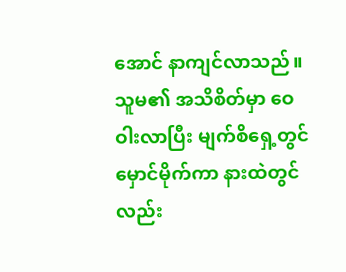အောင် နာကျင်လာသည်။
သူမ၏ အသိစိတ်မှာ ဝေဝါးလာပြီး မျက်စိရှေ့တွင် မှောင်မိုက်ကာ နားထဲတွင်လည်း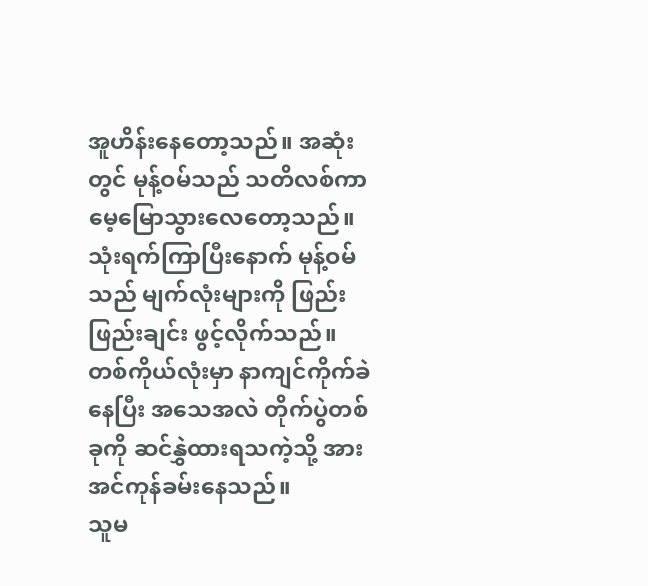အူဟိန်းနေတော့သည်။ အဆုံးတွင် မုန့်ဝမ်သည် သတိလစ်ကာ မေ့မြောသွားလေတော့သည်။
သုံးရက်ကြာပြီးနောက် မုန့်ဝမ်သည် မျက်လုံးများကို ဖြည်းဖြည်းချင်း ဖွင့်လိုက်သည်။ တစ်ကိုယ်လုံးမှာ နာကျင်ကိုက်ခဲနေပြီး အသေအလဲ တိုက်ပွဲတစ်ခုကို ဆင်နွှဲထားရသကဲ့သို့ အားအင်ကုန်ခမ်းနေသည်။
သူမ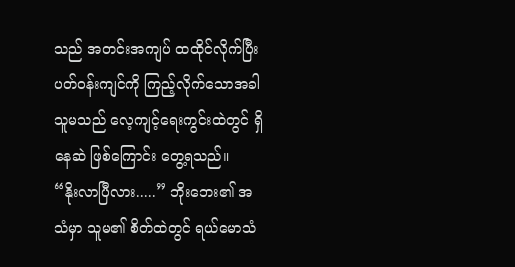သည် အတင်းအကျပ် ထထိုင်လိုက်ပြီး ပတ်ဝန်းကျင်ကို ကြည့်လိုက်သောအခါ သူမသည် လေ့ကျင့်ရေးကွင်းထဲတွင် ရှိနေဆဲ ဖြစ်ကြောင်း တွေ့ရသည်။
“နိုးလာပြီလား.....” ဘိုးဘေး၏ အသံမှာ သူမ၏ စိတ်ထဲတွင် ရယ်မောသံ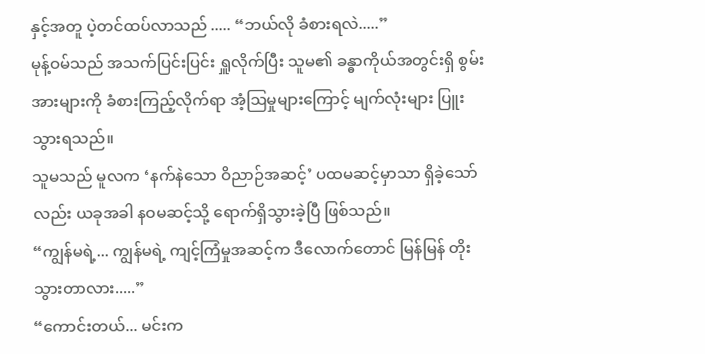နှင့်အတူ ပဲ့တင်ထပ်လာသည် ..... “ဘယ်လို ခံစားရလဲ.....”
မုန့်ဝမ်သည် အသက်ပြင်းပြင်း ရှူလိုက်ပြီး သူမ၏ ခန္ဓာကိုယ်အတွင်းရှိ စွမ်းအားများကို ခံစားကြည့်လိုက်ရာ အံ့ဩမှုများကြောင့် မျက်လုံးများ ပြူးသွားရသည်။
သူမသည် မူလက ‘နက်နဲသော ဝိညာဉ်အဆင့်’ ပထမဆင့်မှာသာ ရှိခဲ့သော်လည်း ယခုအခါ နဝမဆင့်သို့ ရောက်ရှိသွားခဲ့ပြီ ဖြစ်သည်။
“ကျွန်မရဲ့... ကျွန်မရဲ့ ကျင့်ကြံမှုအဆင့်က ဒီလောက်တောင် မြန်မြန် တိုးသွားတာလား.....”
“ကောင်းတယ်... မင်းက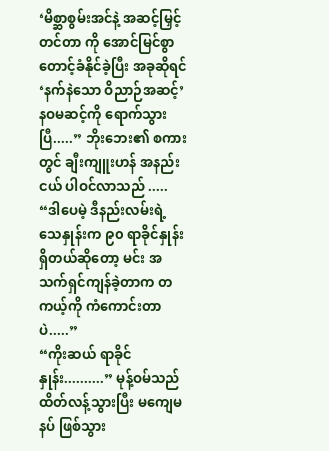‘မိစ္ဆာစွမ်းအင်နဲ့ အဆင့်မြှင့်တင်တာ ကို အောင်မြင်စွာ တောင့်ခံနိုင်ခဲ့ပြီး အခုဆိုရင် ‘နက်နဲသော ဝိညာဉ်အဆင့်’ နဝမဆင့်ကို ရောက်သွားပြီ.....” ဘိုးဘေး၏ စကားတွင် ချီးကျူးဟန် အနည်းငယ် ပါဝင်လာသည် .....
“ဒါပေမဲ့ ဒီနည်းလမ်းရဲ့ သေနှုန်းက ၉၀ ရာခိုင်နှုန်း ရှိတယ်ဆိုတော့ မင်း အသက်ရှင်ကျန်ခဲ့တာက တကယ့်ကို ကံကောင်းတာပဲ.....”
“ကိုးဆယ် ရာခိုင်နှုန်း..........” မုန့်ဝမ်သည် ထိတ်လန့်သွားပြီး မကျေမနပ် ဖြစ်သွား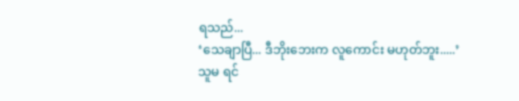ရသည်...
‘သေချာပြီ... ဒီဘိုးဘေးက လူကောင်း မဟုတ်ဘူး.....’
သူမ ရင်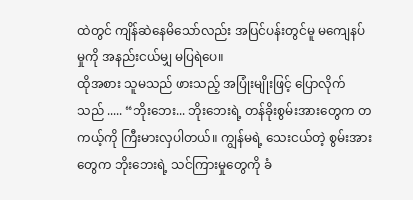ထဲတွင် ကျိန်ဆဲနေမိသော်လည်း အပြင်ပန်းတွင်မူ မကျေနပ်မှုကို အနည်းငယ်မျှ မပြရဲပေ။
ထိုအစား သူမသည် ဖားသည့် အပြုံးမျိုးဖြင့် ပြောလိုက်သည် ..... “ဘိုးဘေး... ဘိုးဘေးရဲ့ တန်ခိုးစွမ်းအားတွေက တကယ့်ကို ကြီးမားလှပါတယ်။ ကျွန်မရဲ့ သေးငယ်တဲ့ စွမ်းအားတွေက ဘိုးဘေးရဲ့ သင်ကြားမှုတွေကို ခံ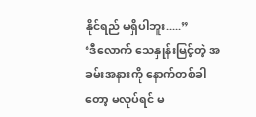နိုင်ရည် မရှိပါဘူး.....”
‘ဒီလောက် သေနှုန်းမြင့်တဲ့ အခမ်းအနားကို နောက်တစ်ခါတော့ မလုပ်ရင် မ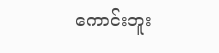ကောင်းဘူး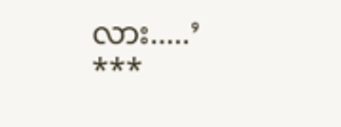လား.....’
***